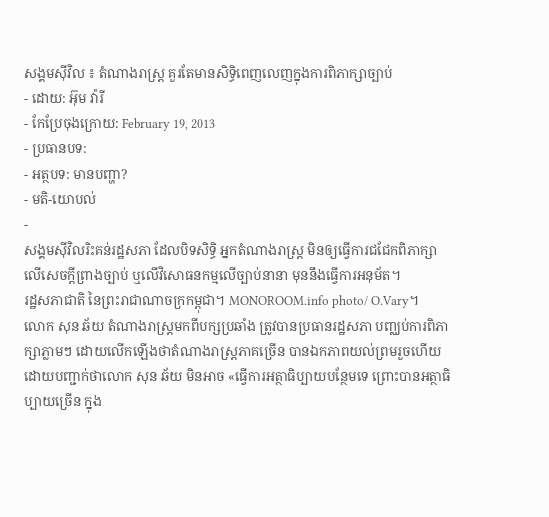សង្គមស៊ីវិល ៖ តំណាងរាស្ត្រ គួរតែមានសិទ្ធិពេញលេញក្នុងការពិភាក្សាច្បាប់
- ដោយ: អ៊ុម វ៉ារី
- កែប្រែចុងក្រោយ: February 19, 2013
- ប្រធានបទ:
- អត្ថបទ: មានបញ្ហា?
- មតិ-យោបល់
-
សង្គមស៊ីវិលរិះគន់រដ្ឋសភា ដែលបិទសិទ្ធិ អ្នកតំណាងរាស្ត្រ មិនឲ្យធ្វើការជជែកពិភាក្សា លើសេចក្តីព្រាងច្បាប់ ឬលើវិសោធនកម្មលើច្បាប់នានា មុននឹងធ្វើការអនុម័ត។
រដ្ឋសភាជាតិ នៃព្រះរាជាណាចក្រកម្ពុជា។ MONOROOM.info photo/ O.Vary។
លោក សុន ឆ័យ តំណាងរាស្រ្តមកពីបក្សប្រឆាំង ត្រូវបានប្រធានរដ្ឋសភា បញ្ឈប់ការពិភាក្សាភ្លាមៗ ដោយលើកឡើងថាតំណាងរាស្រ្តភាគច្រើន បានឯកភាពយល់ព្រមរួចហើយ ដោយបញ្ជាក់ថាលោក សុន ឆ័យ មិនអាច «ធ្វើការអត្ថាធិប្បាយបន្ថែមទេ ព្រោះបានអត្ថាធិប្បាយច្រើន ក្នុង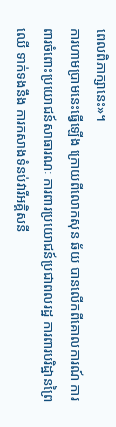ពេលពិភាក្សានេះ»។
ការហាមប្រាមនេះធ្វើឡើង ក្រោយពីលោកសុន ឆ័យ បានលើកពីគោលការណ៍ ការពារចំពោះប្រយោជន៍សាធារណៈ ការពារប្រយោជន៍ប្រជាពលរដ្ឋ ការពារបរិដ្ឋានព្រៃឈើ ទាក់ទងនឹង ការកសាងទំនប់វារីអគ្គិសនី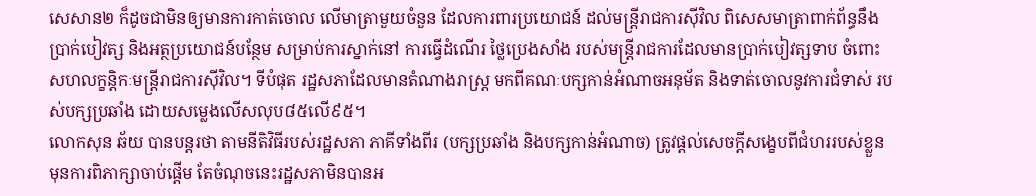សេសាន២ ក៏ដូចជាមិនឲ្យមានការកាត់ចោល លើមាត្រាមួយចំនួន ដែលការពារប្រយោជន៍ ដល់មន្ត្រីរាជការស៊ីវិល ពិសេសមាត្រាពាក់ព័ន្ធនឹងប្រាក់បៀវត្ស និងអត្ថប្រយោជន៍បន្ថែម សម្រាប់ការស្នាក់នៅ ការធ្វើដំណើរ ថ្លៃប្រេងសាំង របស់មន្ត្រីរាជការដែលមានប្រាក់បៀវត្សទាប ចំពោះសហលក្ខន្តិកៈមន្ត្រីរាជការស៊ីវិល។ ទីបំផុត រដ្ឋសភាដែលមានតំណាងរាស្រ្ត មកពីគណៈបក្សកាន់អំណាចអនុម័ត និងទាត់ចោលនូវការជំទាស់ របស់បក្សប្រឆាំង ដោយសម្លេងលើសលុប៨៥លើ៩៥។
លោកសុន ឆ័យ បានបន្តរថា តាមនីតិវិធីរបស់រដ្ឋសភា ភាគីទាំងពីរ (បក្សប្រឆាំង និងបក្សកាន់អំណាច) ត្រូវផ្តល់សេចក្តីសង្ខេបពីជំហររបស់ខ្លួន មុនការពិភាក្សាចាប់ផ្តើម តែចំណុចនេះរដ្ឋសភាមិនបានអ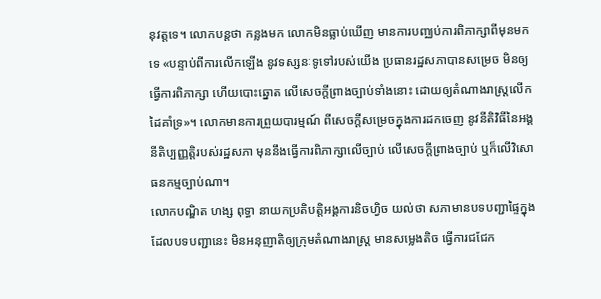នុវត្តទេ។ លោកបន្តថា កន្លងមក លោកមិនធ្លាប់ឃើញ មានការបញ្ឈប់ការពិភាក្សាពីមុនមកទេ «បន្ទាប់ពីការលើកឡើង នូវទស្សនៈទូទៅរបស់យើង ប្រធានរដ្ឋសភាបានសម្រេច មិនឲ្យធ្វើការពិភាក្សា ហើយបោះឆ្នោត លើសេចក្តីព្រាងច្បាប់ទាំងនោះ ដោយឲ្យតំណាងរាស្ត្រលើកដៃគាំទ្រ»។ លោកមានការព្រួយបារម្មណ៍ ពីសេចក្តីសម្រេចក្នុងការដកចេញ នូវនីតិវិធីនៃអង្គនីតិប្បញ្ញត្តិរបស់រដ្ឋសភា មុននឹងធ្វើការពិភាក្សាលើច្បាប់ លើសេចក្តីព្រាងច្បាប់ ឬក៏លើវិសោធនកម្មច្បាប់ណា។
លោកបណ្ឌិត ហង្ស ពុទ្ធា នាយកប្រតិបត្តិអង្គការនិចហ្វិច យល់ថា សភាមានបទបញ្ជាផ្ទៃក្នុង ដែលបទបញ្ជានេះ មិនអនុញាតិឲ្យក្រុមតំណាងរាស្ត្រ មានសម្លេងតិច ធ្វើការជជែក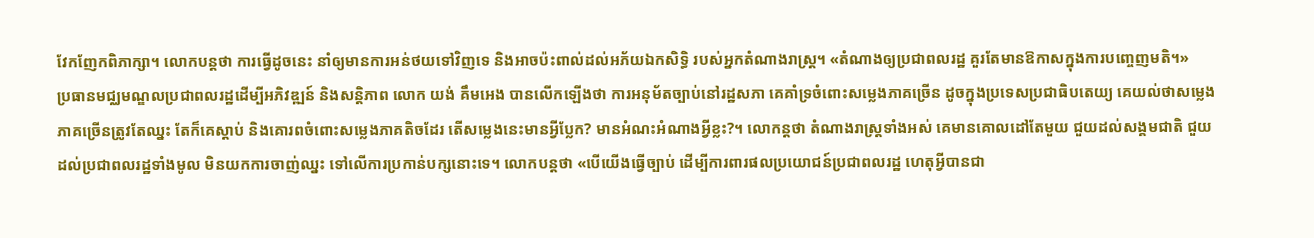វែកញែកពិភាក្សា។ លោកបន្តថា ការធ្វើដូចនេះ នាំឲ្យមានការអន់ថយទៅវិញទេ និងអាចប៉ះពាល់ដល់អភ័យឯកសិទ្ធិ របស់អ្នកតំណាងរាស្រ្ត។ «តំណាងឲ្យប្រជាពលរដ្ឋ គួរតែមានឱកាសក្នុងការបញ្ចេញមតិ។»
ប្រធានមជ្ឈមណ្ឌលប្រជាពលរដ្ឋដើម្បីអភិវឌ្ឍន៍ និងសន្តិភាព លោក យង់ គឹមអេង បានលើកឡើងថា ការអនុម័តច្បាប់នៅរដ្ឋសភា គេគាំទ្រចំពោះសម្លេងភាគច្រើន ដូចក្នុងប្រទេសប្រជាធិបតេយ្យ គេយល់ថាសម្លេងភាគច្រើនត្រូវតែឈ្នះ តែក៏គេស្តាប់ និងគោរពចំពោះសម្លេងភាគតិចដែរ តើសម្លេងនេះមានអ្វីប្លែក? មានអំណះអំណាងអ្វីខ្លះ?។ លោកន្តថា តំណាងរាស្រ្តទាំងអស់ គេមានគោលដៅតែមួយ ជួយដល់សង្គមជាតិ ជួយដល់ប្រជាពលរដ្ឋទាំងមូល មិនយកការចាញ់ឈ្នះ ទៅលើការប្រកាន់បក្សនោះទេ។ លោកបន្តថា «បើយើងធ្វើច្បាប់ ដើម្បីការពារផលប្រយោជន៍ប្រជាពលរដ្ឋ ហេតុអ្វីបានជា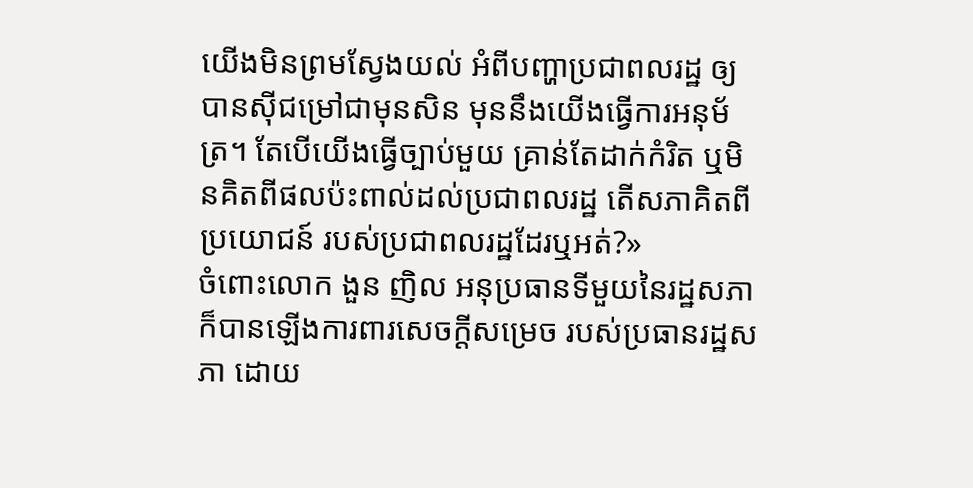យើងមិនព្រមស្វែងយល់ អំពីបញ្ហាប្រជាពលរដ្ឋ ឲ្យបានស៊ីជម្រៅជាមុនសិន មុននឹងយើងធ្វើការអនុម័ត្រ។ តែបើយើងធ្វើច្បាប់មួយ គ្រាន់តែដាក់កំរិត ឬមិនគិតពីផលប៉ះពាល់ដល់ប្រជាពលរដ្ឋ តើសភាគិតពីប្រយោជន៍ របស់ប្រជាពលរដ្ឋដែរឬអត់?»
ចំពោះលោក ងួន ញិល អនុប្រធានទីមួយនៃរដ្ឋសភា ក៏បានឡើងការពារសេចក្តីសម្រេច របស់ប្រធានរដ្ឋសភា ដោយ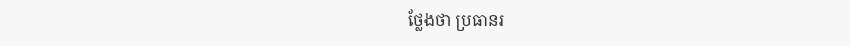ថ្លែងថា ប្រធានរ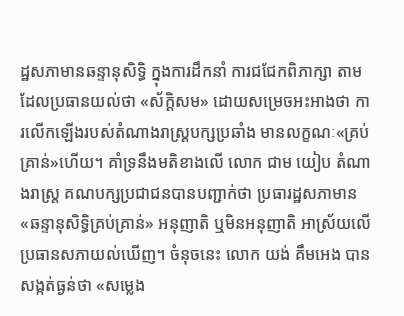ដ្ឋសភាមានឆន្ទានុសិទ្ធិ ក្នុងការដឹកនាំ ការជជែកពិភាក្សា តាមដែលប្រធានយល់ថា «ស័ក្តិសម» ដោយសម្រេចអះអាងថា ការលើកឡើងរបស់តំណាងរាស្រ្តបក្សប្រឆាំង មានលក្ខណៈ«គ្រប់គ្រាន់»ហើយ។ គាំទ្រនឹងមតិខាងលើ លោក ជាម យៀប តំណាងរាស្ត្រ គណបក្សប្រជាជនបានបញ្ជាក់ថា ប្រធារដ្ឋសភាមាន«ឆន្ទានុសិទ្ធិគ្រប់គ្រាន់» អនុញាតិ ឬមិនអនុញាតិ អាស្រ័យលើប្រធានសភាយល់ឃើញ។ ចំនុចនេះ លោក យង់ គឹមអេង បានសង្កត់ធ្ងន់ថា «សម្លេង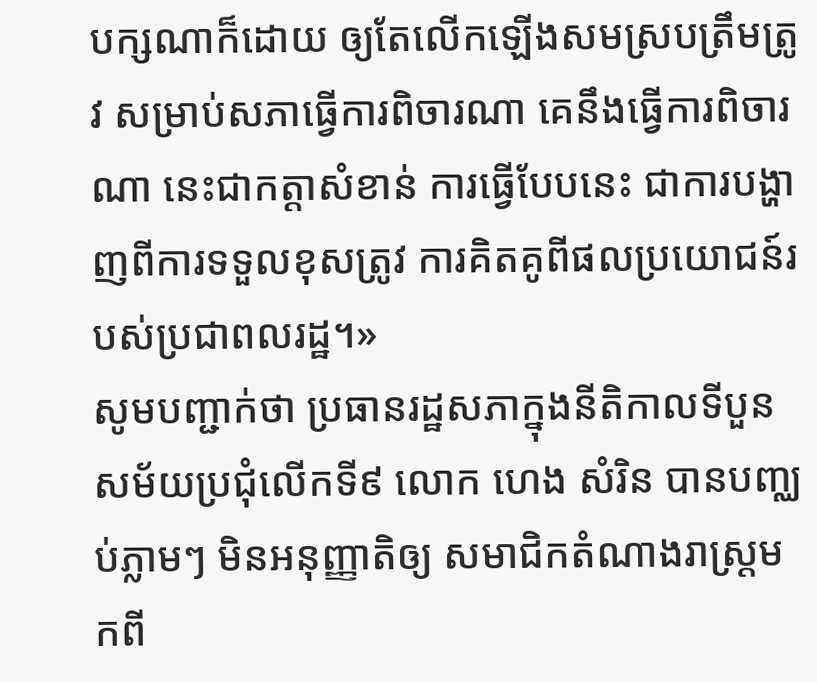បក្សណាក៏ដោយ ឲ្យតែលើកឡើងសមស្របត្រឹមត្រូវ សម្រាប់សភាធ្វើការពិចារណា គេនឹងធ្វើការពិចារណា នេះជាកត្តាសំខាន់ ការធ្វើបែបនេះ ជាការបង្ហាញពីការទទួលខុសត្រូវ ការគិតគូពីផលប្រយោជន៍របស់ប្រជាពលរដ្ឋ។»
សូមបញ្ជាក់ថា ប្រធានរដ្ឋសភាក្នុងនីតិកាលទីបួន សម័យប្រជុំលើកទី៩ លោក ហេង សំរិន បានបញ្ឈប់ភ្លាមៗ មិនអនុញ្ញាតិឲ្យ សមាជិកតំណាងរាស្រ្តមកពី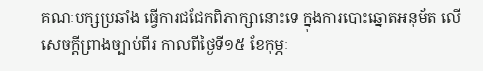គណៈបក្សប្រឆាំង ធ្វើការជជែកពិភាក្សានោះទេ ក្នុងការបោះឆ្នោតអនុម័ត លើសេចក្តីព្រាងច្បាប់ពីរ កាលពីថ្ងៃទី១៥ ខែកុម្ភៈ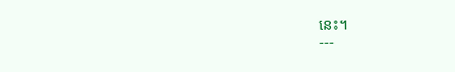នេះ។
---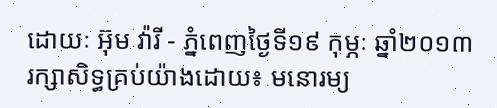ដោយៈ អ៊ុម វ៉ារី - ភ្នំពេញថ្ងៃទី១៩ កុម្ភៈ ឆ្នាំ២០១៣
រក្សាសិទ្ធគ្រប់យ៉ាងដោយ៖ មនោរម្យ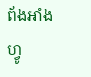ព័ងអាំងហ្វូ